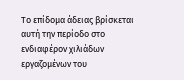Το επίδομα άδειας βρίσκεται αυτή την περίοδο στο ενδιαφέρον χιλιάδων εργαζομένων του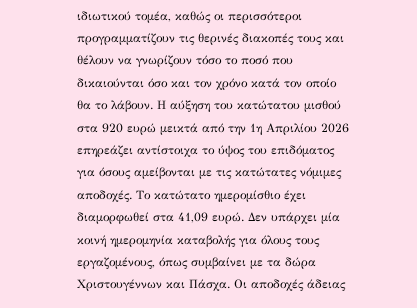ιδιωτικού τομέα, καθώς οι περισσότεροι προγραμματίζουν τις θερινές διακοπές τους και θέλουν να γνωρίζουν τόσο το ποσό που δικαιούνται όσο και τον χρόνο κατά τον οποίο θα το λάβουν. Η αύξηση του κατώτατου μισθού στα 920 ευρώ μεικτά από την 1η Απριλίου 2026 επηρεάζει αντίστοιχα το ύψος του επιδόματος για όσους αμείβονται με τις κατώτατες νόμιμες αποδοχές. Το κατώτατο ημερομίσθιο έχει διαμορφωθεί στα 41,09 ευρώ. Δεν υπάρχει μία κοινή ημερομηνία καταβολής για όλους τους εργαζομένους, όπως συμβαίνει με τα δώρα Χριστουγέννων και Πάσχα. Οι αποδοχές άδειας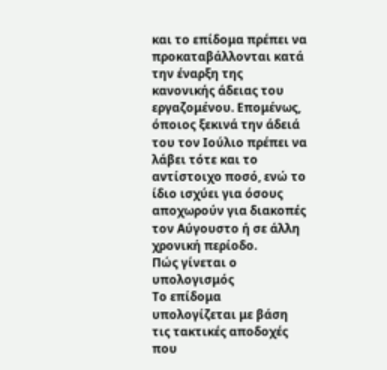και το επίδομα πρέπει να προκαταβάλλονται κατά την έναρξη της κανονικής άδειας του εργαζομένου. Επομένως, όποιος ξεκινά την άδειά του τον Ιούλιο πρέπει να λάβει τότε και το αντίστοιχο ποσό, ενώ το ίδιο ισχύει για όσους αποχωρούν για διακοπές τον Αύγουστο ή σε άλλη χρονική περίοδο.
Πώς γίνεται ο υπολογισμός
Το επίδομα υπολογίζεται με βάση τις τακτικές αποδοχές που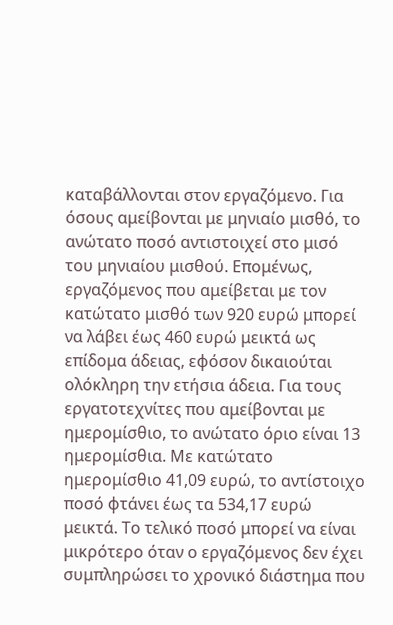καταβάλλονται στον εργαζόμενο. Για όσους αμείβονται με μηνιαίο μισθό, το ανώτατο ποσό αντιστοιχεί στο μισό του μηνιαίου μισθού. Επομένως, εργαζόμενος που αμείβεται με τον κατώτατο μισθό των 920 ευρώ μπορεί να λάβει έως 460 ευρώ μεικτά ως επίδομα άδειας, εφόσον δικαιούται ολόκληρη την ετήσια άδεια. Για τους εργατοτεχνίτες που αμείβονται με ημερομίσθιο, το ανώτατο όριο είναι 13 ημερομίσθια. Με κατώτατο ημερομίσθιο 41,09 ευρώ, το αντίστοιχο ποσό φτάνει έως τα 534,17 ευρώ μεικτά. Το τελικό ποσό μπορεί να είναι μικρότερο όταν ο εργαζόμενος δεν έχει συμπληρώσει το χρονικό διάστημα που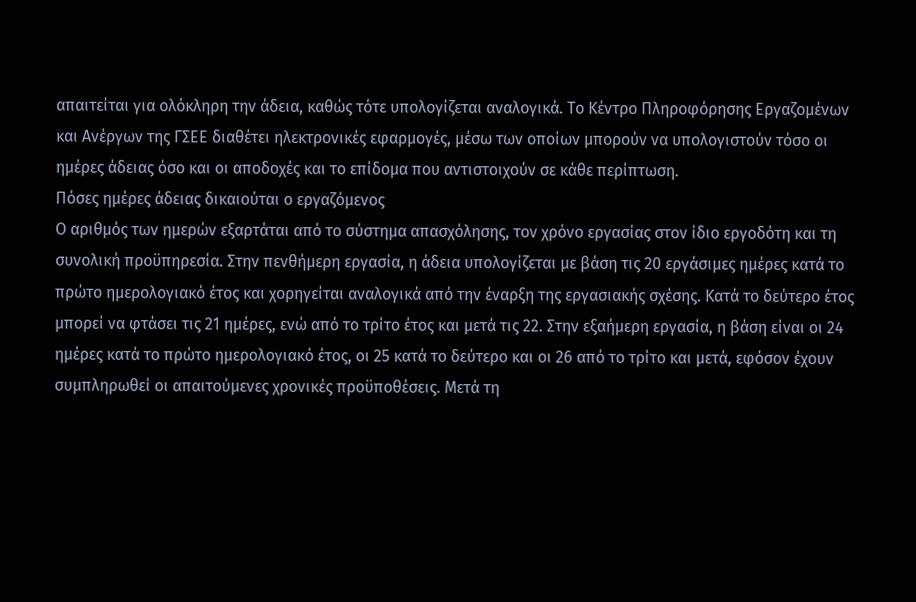απαιτείται για ολόκληρη την άδεια, καθώς τότε υπολογίζεται αναλογικά. Το Κέντρο Πληροφόρησης Εργαζομένων και Ανέργων της ΓΣΕΕ διαθέτει ηλεκτρονικές εφαρμογές, μέσω των οποίων μπορούν να υπολογιστούν τόσο οι ημέρες άδειας όσο και οι αποδοχές και το επίδομα που αντιστοιχούν σε κάθε περίπτωση.
Πόσες ημέρες άδειας δικαιούται ο εργαζόμενος
Ο αριθμός των ημερών εξαρτάται από το σύστημα απασχόλησης, τον χρόνο εργασίας στον ίδιο εργοδότη και τη συνολική προϋπηρεσία. Στην πενθήμερη εργασία, η άδεια υπολογίζεται με βάση τις 20 εργάσιμες ημέρες κατά το πρώτο ημερολογιακό έτος και χορηγείται αναλογικά από την έναρξη της εργασιακής σχέσης. Κατά το δεύτερο έτος μπορεί να φτάσει τις 21 ημέρες, ενώ από το τρίτο έτος και μετά τις 22. Στην εξαήμερη εργασία, η βάση είναι οι 24 ημέρες κατά το πρώτο ημερολογιακό έτος, οι 25 κατά το δεύτερο και οι 26 από το τρίτο και μετά, εφόσον έχουν συμπληρωθεί οι απαιτούμενες χρονικές προϋποθέσεις. Μετά τη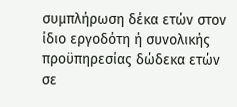συμπλήρωση δέκα ετών στον ίδιο εργοδότη ή συνολικής προϋπηρεσίας δώδεκα ετών σε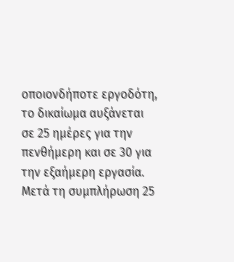οποιονδήποτε εργοδότη, το δικαίωμα αυξάνεται σε 25 ημέρες για την πενθήμερη και σε 30 για την εξαήμερη εργασία. Μετά τη συμπλήρωση 25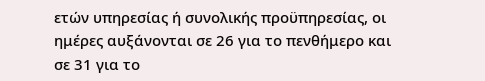ετών υπηρεσίας ή συνολικής προϋπηρεσίας, οι ημέρες αυξάνονται σε 26 για το πενθήμερο και σε 31 για το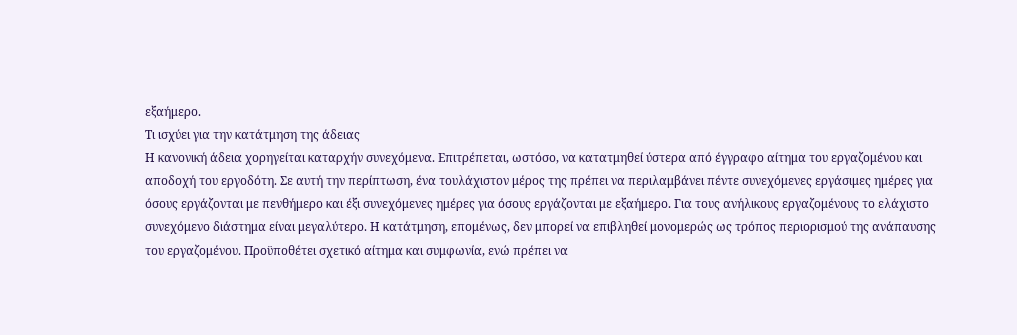εξαήμερο.
Τι ισχύει για την κατάτμηση της άδειας
Η κανονική άδεια χορηγείται καταρχήν συνεχόμενα. Επιτρέπεται, ωστόσο, να κατατμηθεί ύστερα από έγγραφο αίτημα του εργαζομένου και αποδοχή του εργοδότη. Σε αυτή την περίπτωση, ένα τουλάχιστον μέρος της πρέπει να περιλαμβάνει πέντε συνεχόμενες εργάσιμες ημέρες για όσους εργάζονται με πενθήμερο και έξι συνεχόμενες ημέρες για όσους εργάζονται με εξαήμερο. Για τους ανήλικους εργαζομένους το ελάχιστο συνεχόμενο διάστημα είναι μεγαλύτερο. Η κατάτμηση, επομένως, δεν μπορεί να επιβληθεί μονομερώς ως τρόπος περιορισμού της ανάπαυσης του εργαζομένου. Προϋποθέτει σχετικό αίτημα και συμφωνία, ενώ πρέπει να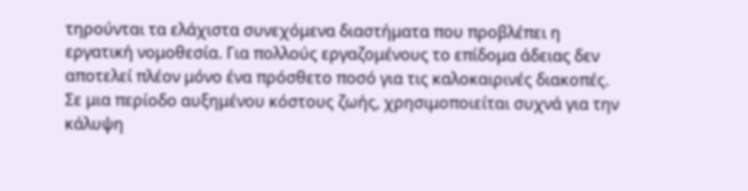τηρούνται τα ελάχιστα συνεχόμενα διαστήματα που προβλέπει η εργατική νομοθεσία. Για πολλούς εργαζομένους το επίδομα άδειας δεν αποτελεί πλέον μόνο ένα πρόσθετο ποσό για τις καλοκαιρινές διακοπές. Σε μια περίοδο αυξημένου κόστους ζωής, χρησιμοποιείται συχνά για την κάλυψη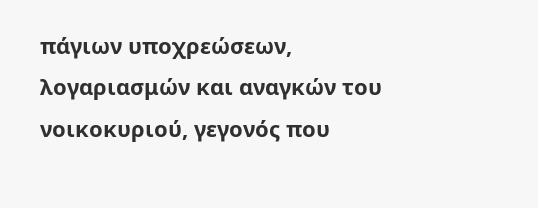πάγιων υποχρεώσεων, λογαριασμών και αναγκών του νοικοκυριού, γεγονός που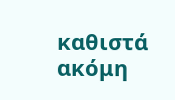καθιστά ακόμη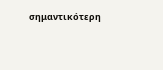σημαντικότερη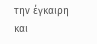την έγκαιρη και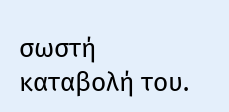σωστή καταβολή του.